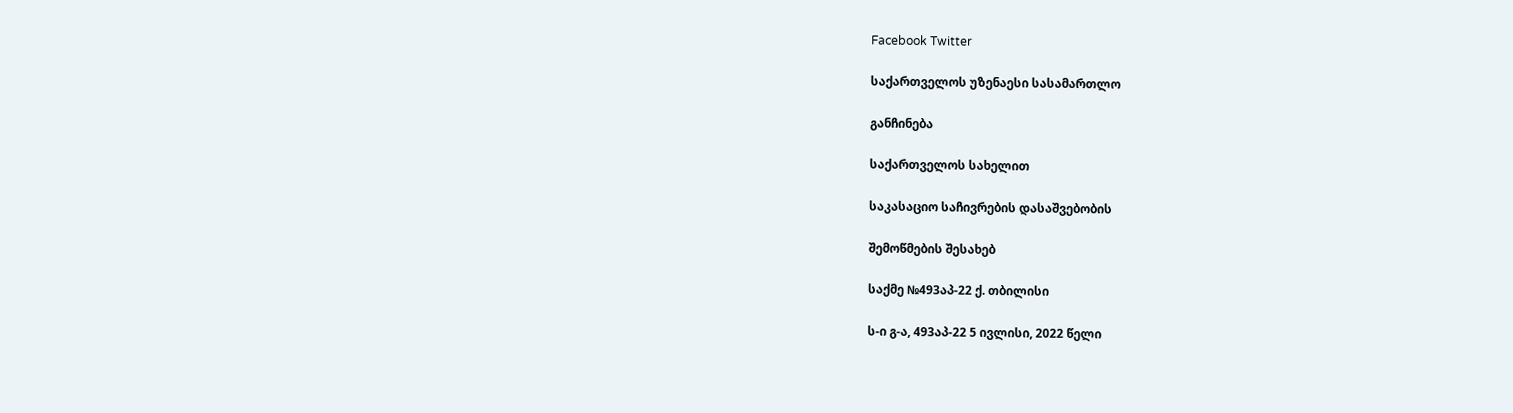Facebook Twitter

საქართველოს უზენაესი სასამართლო

განჩინება

საქართველოს სახელით

საკასაციო საჩივრების დასაშვებობის

შემოწმების შესახებ

საქმე №493აპ-22 ქ. თბილისი

ს-ი გ-ა, 493აპ-22 5 ივლისი, 2022 წელი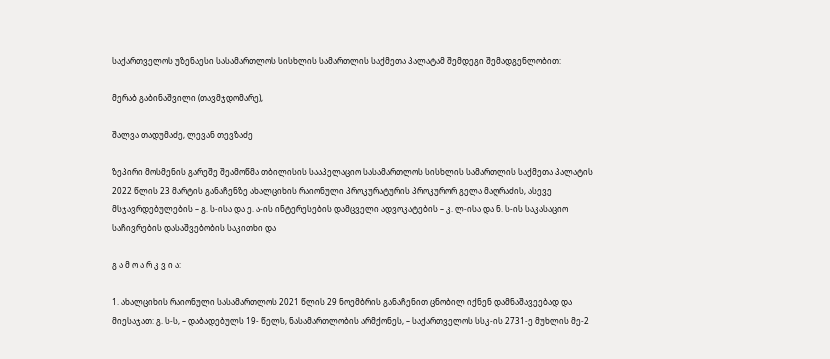საქართველოს უზენაესი სასამართლოს სისხლის სამართლის საქმეთა პალატამ შემდეგი შემადგენლობით:

მერაბ გაბინაშვილი (თავმჯდომარე),

შალვა თადუმაძე, ლევან თევზაძე

ზეპირი მოსმენის გარეშე შეამოწმა თბილისის სააპელაციო სასამართლოს სისხლის სამართლის საქმეთა პალატის 2022 წლის 23 მარტის განაჩენზე ახალციხის რაიონული პროკურატურის პროკურორ გელა მაღრაძის, ასევე მსჯავრდებულების – გ. ს-ისა და ე. ა-ის ინტერესების დამცველი ადვოკატების – კ. ლ-ისა და ნ. ს-ის საკასაციო საჩივრების დასაშვებობის საკითხი და

გ ა მ ო ა რ კ ვ ი ა:

1. ახალციხის რაიონული სასამართლოს 2021 წლის 29 ნოემბრის განაჩენით ცნობილ იქნენ დამნაშავეებად და მიესაჯათ: გ. ს-ს, – დაბადებულს 19- წელს, ნასამართლობის არმქონეს, – საქართველოს სსკ-ის 2731-ე მუხლის მე-2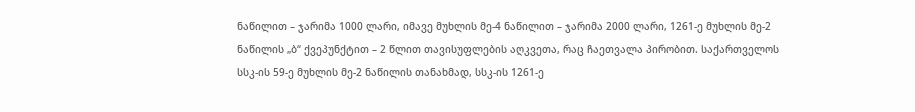ნაწილით – ჯარიმა 1000 ლარი, იმავე მუხლის მე-4 ნაწილით – ჯარიმა 2000 ლარი, 1261-ე მუხლის მე-2 ნაწილის „ბ“ ქვეპუნქტით – 2 წლით თავისუფლების აღკვეთა, რაც ჩაეთვალა პირობით. საქართველოს სსკ-ის 59-ე მუხლის მე-2 ნაწილის თანახმად, სსკ-ის 1261-ე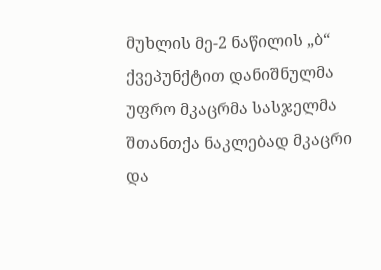მუხლის მე-2 ნაწილის „ბ“ ქვეპუნქტით დანიშნულმა უფრო მკაცრმა სასჯელმა შთანთქა ნაკლებად მკაცრი და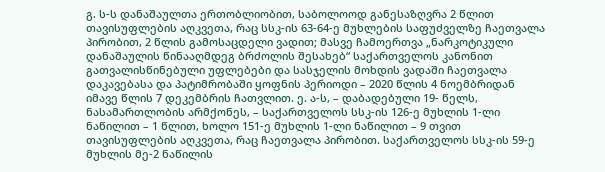გ. ს-ს დანაშაულთა ერთობლიობით, საბოლოოდ განესაზღვრა 2 წლით თავისუფლების აღკვეთა, რაც სსკ-ის 63-64-ე მუხლების საფუძველზე ჩაეთვალა პირობით, 2 წლის გამოსაცდელი ვადით; მასვე ჩამოერთვა „ნარკოტიკული დანაშაულის წინააღმდეგ ბრძოლის შესახებ“ საქართველოს კანონით გათვალისწინებული უფლებები და სასჯელის მოხდის ვადაში ჩაეთვალა დაკავებასა და პატიმრობაში ყოფნის პერიოდი – 2020 წლის 4 ნოემბრიდან იმავე წლის 7 დეკემბრის ჩათვლით. ე. ა-ს, – დაბადებული 19- წელს, ნასამართლობის არმქონეს, – საქართველოს სსკ-ის 126-ე მუხლის 1-ლი ნაწილით – 1 წლით, ხოლო 151-ე მუხლის 1-ლი ნაწილით – 9 თვით თავისუფლების აღკვეთა, რაც ჩაეთვალა პირობით. საქართველოს სსკ-ის 59-ე მუხლის მე-2 ნაწილის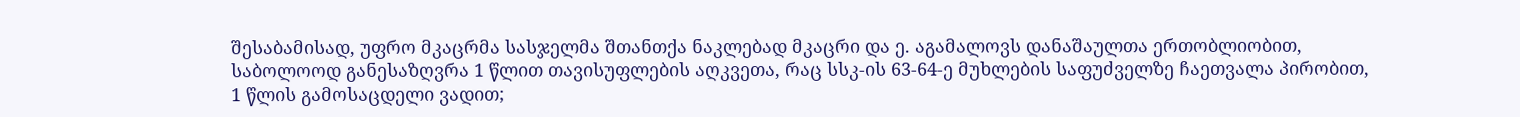შესაბამისად, უფრო მკაცრმა სასჯელმა შთანთქა ნაკლებად მკაცრი და ე. აგამალოვს დანაშაულთა ერთობლიობით, საბოლოოდ განესაზღვრა 1 წლით თავისუფლების აღკვეთა, რაც სსკ-ის 63-64-ე მუხლების საფუძველზე ჩაეთვალა პირობით, 1 წლის გამოსაცდელი ვადით;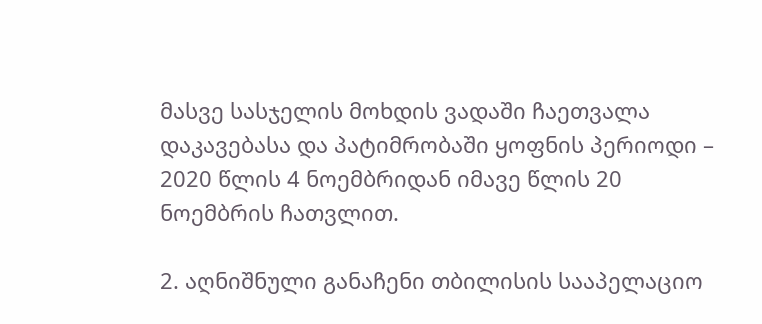მასვე სასჯელის მოხდის ვადაში ჩაეთვალა დაკავებასა და პატიმრობაში ყოფნის პერიოდი – 2020 წლის 4 ნოემბრიდან იმავე წლის 20 ნოემბრის ჩათვლით.

2. აღნიშნული განაჩენი თბილისის სააპელაციო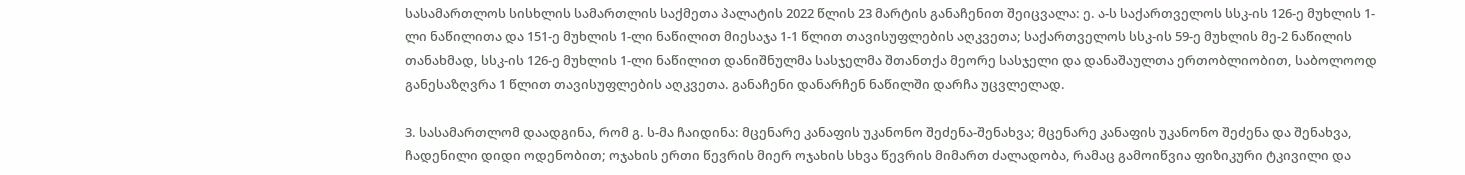სასამართლოს სისხლის სამართლის საქმეთა პალატის 2022 წლის 23 მარტის განაჩენით შეიცვალა: ე. ა-ს საქართველოს სსკ-ის 126-ე მუხლის 1-ლი ნაწილითა და 151-ე მუხლის 1-ლი ნაწილით მიესაჯა 1-1 წლით თავისუფლების აღკვეთა; საქართველოს სსკ-ის 59-ე მუხლის მე-2 ნაწილის თანახმად, სსკ-ის 126-ე მუხლის 1-ლი ნაწილით დანიშნულმა სასჯელმა შთანთქა მეორე სასჯელი და დანაშაულთა ერთობლიობით, საბოლოოდ განესაზღვრა 1 წლით თავისუფლების აღკვეთა. განაჩენი დანარჩენ ნაწილში დარჩა უცვლელად.

3. სასამართლომ დაადგინა, რომ გ. ს-მა ჩაიდინა: მცენარე კანაფის უკანონო შეძენა-შენახვა; მცენარე კანაფის უკანონო შეძენა და შენახვა, ჩადენილი დიდი ოდენობით; ოჯახის ერთი წევრის მიერ ოჯახის სხვა წევრის მიმართ ძალადობა, რამაც გამოიწვია ფიზიკური ტკივილი და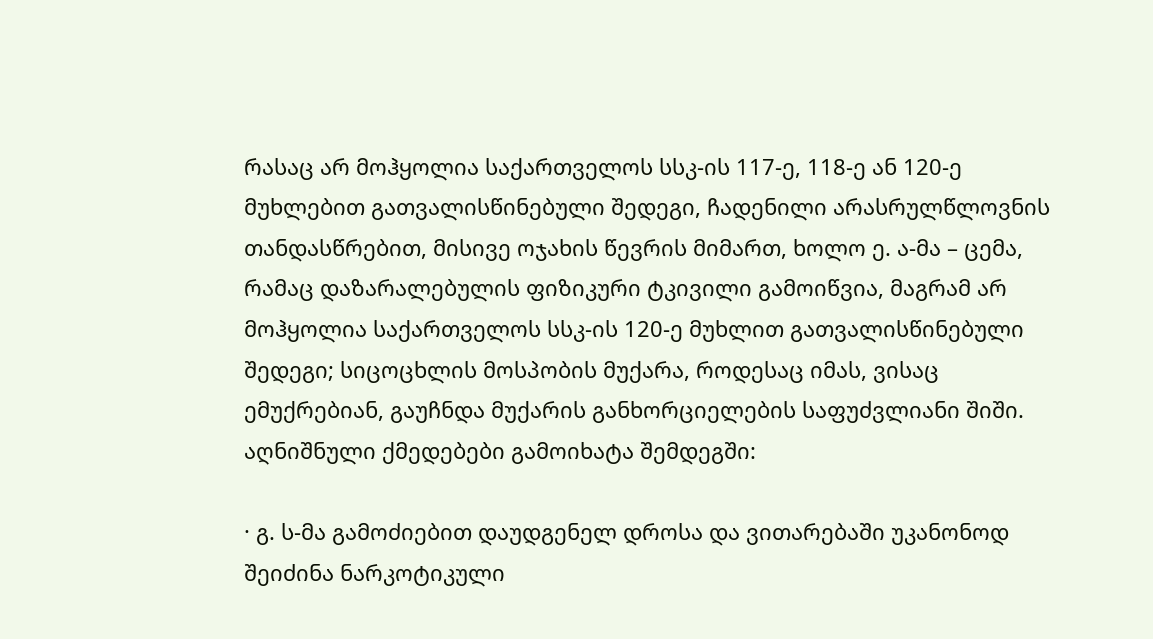რასაც არ მოჰყოლია საქართველოს სსკ-ის 117-ე, 118-ე ან 120-ე მუხლებით გათვალისწინებული შედეგი, ჩადენილი არასრულწლოვნის თანდასწრებით, მისივე ოჯახის წევრის მიმართ, ხოლო ე. ა-მა – ცემა, რამაც დაზარალებულის ფიზიკური ტკივილი გამოიწვია, მაგრამ არ მოჰყოლია საქართველოს სსკ-ის 120-ე მუხლით გათვალისწინებული შედეგი; სიცოცხლის მოსპობის მუქარა, როდესაც იმას, ვისაც ემუქრებიან, გაუჩნდა მუქარის განხორციელების საფუძვლიანი შიში. აღნიშნული ქმედებები გამოიხატა შემდეგში:

· გ. ს-მა გამოძიებით დაუდგენელ დროსა და ვითარებაში უკანონოდ შეიძინა ნარკოტიკული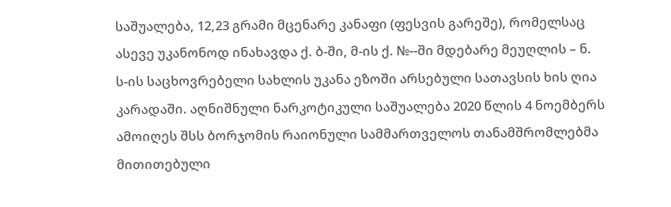საშუალება, 12,23 გრამი მცენარე კანაფი (ფესვის გარეშე), რომელსაც ასევე უკანონოდ ინახავდა ქ. ბ-ში, მ-ის ქ. №--ში მდებარე მეუღლის – ნ. ს-ის საცხოვრებელი სახლის უკანა ეზოში არსებული სათავსის ხის ღია კარადაში. აღნიშნული ნარკოტიკული საშუალება 2020 წლის 4 ნოემბერს ამოიღეს შსს ბორჯომის რაიონული სამმართველოს თანამშრომლებმა მითითებული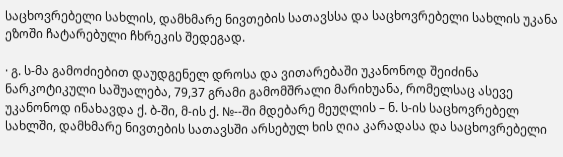საცხოვრებელი სახლის, დამხმარე ნივთების სათავსსა და საცხოვრებელი სახლის უკანა ეზოში ჩატარებული ჩხრეკის შედეგად.

· გ. ს-მა გამოძიებით დაუდგენელ დროსა და ვითარებაში უკანონოდ შეიძინა ნარკოტიკული საშუალება, 79,37 გრამი გამომშრალი მარიხუანა, რომელსაც ასევე უკანონოდ ინახავდა ქ. ბ-ში, მ-ის ქ. №--ში მდებარე მეუღლის – ნ. ს-ის საცხოვრებელ სახლში, დამხმარე ნივთების სათავსში არსებულ ხის ღია კარადასა და საცხოვრებელი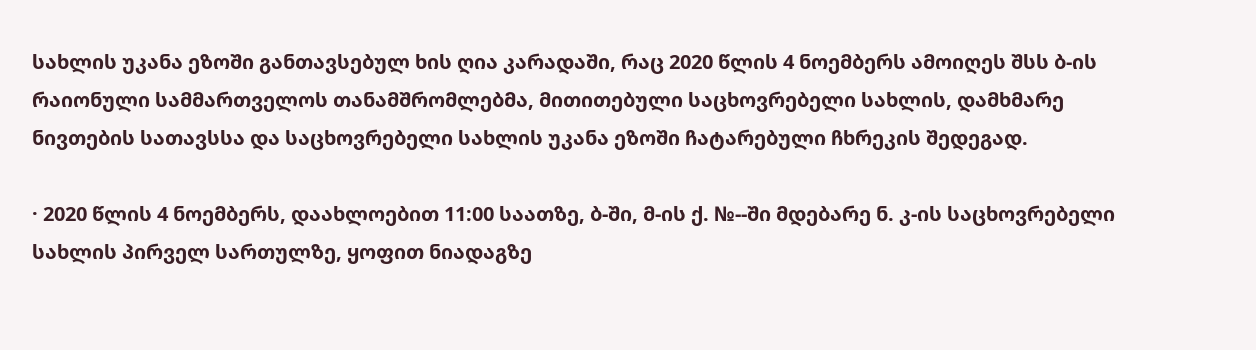სახლის უკანა ეზოში განთავსებულ ხის ღია კარადაში, რაც 2020 წლის 4 ნოემბერს ამოიღეს შსს ბ-ის რაიონული სამმართველოს თანამშრომლებმა, მითითებული საცხოვრებელი სახლის, დამხმარე ნივთების სათავსსა და საცხოვრებელი სახლის უკანა ეზოში ჩატარებული ჩხრეკის შედეგად.

· 2020 წლის 4 ნოემბერს, დაახლოებით 11:00 საათზე, ბ-ში, მ-ის ქ. №--ში მდებარე ნ. კ-ის საცხოვრებელი სახლის პირველ სართულზე, ყოფით ნიადაგზე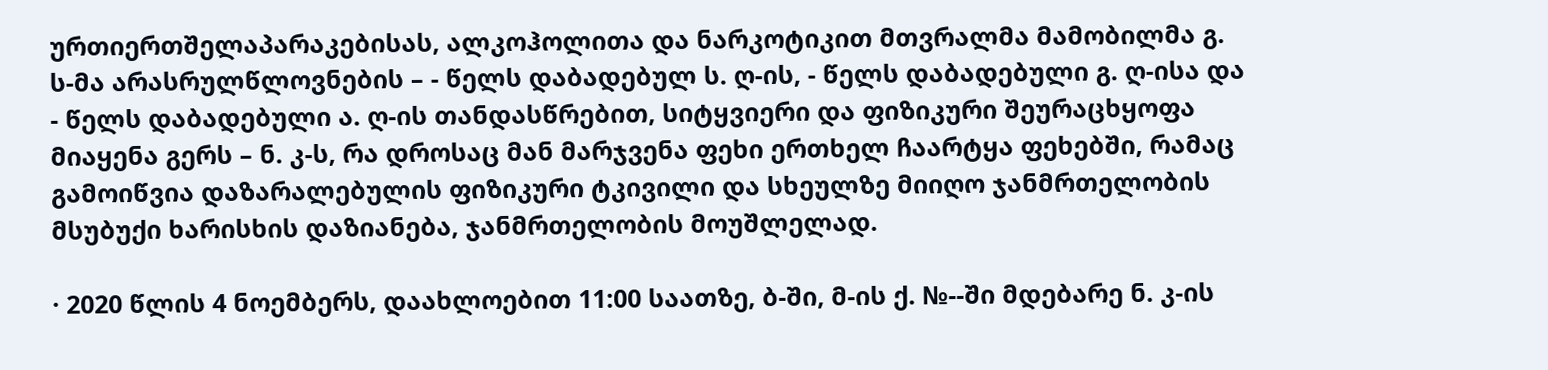ურთიერთშელაპარაკებისას, ალკოჰოლითა და ნარკოტიკით მთვრალმა მამობილმა გ. ს-მა არასრულწლოვნების – - წელს დაბადებულ ს. ღ-ის, - წელს დაბადებული გ. ღ-ისა და - წელს დაბადებული ა. ღ-ის თანდასწრებით, სიტყვიერი და ფიზიკური შეურაცხყოფა მიაყენა გერს – ნ. კ-ს, რა დროსაც მან მარჯვენა ფეხი ერთხელ ჩაარტყა ფეხებში, რამაც გამოიწვია დაზარალებულის ფიზიკური ტკივილი და სხეულზე მიიღო ჯანმრთელობის მსუბუქი ხარისხის დაზიანება, ჯანმრთელობის მოუშლელად.

· 2020 წლის 4 ნოემბერს, დაახლოებით 11:00 საათზე, ბ-ში, მ-ის ქ. №--ში მდებარე ნ. კ-ის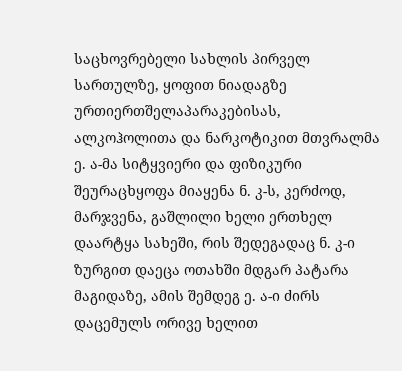საცხოვრებელი სახლის პირველ სართულზე, ყოფით ნიადაგზე ურთიერთშელაპარაკებისას, ალკოჰოლითა და ნარკოტიკით მთვრალმა ე. ა-მა სიტყვიერი და ფიზიკური შეურაცხყოფა მიაყენა ნ. კ-ს, კერძოდ, მარჯვენა, გაშლილი ხელი ერთხელ დაარტყა სახეში, რის შედეგადაც ნ. კ-ი ზურგით დაეცა ოთახში მდგარ პატარა მაგიდაზე, ამის შემდეგ ე. ა-ი ძირს დაცემულს ორივე ხელით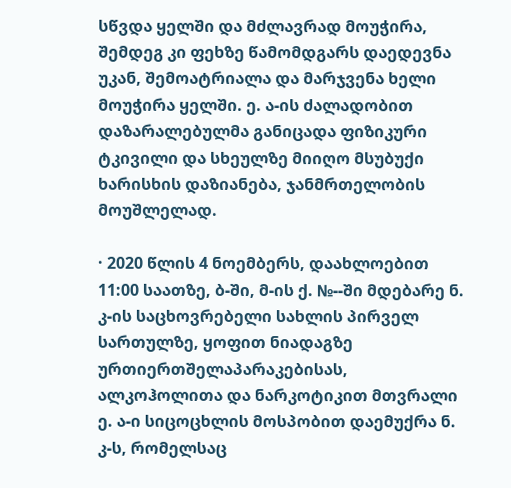სწვდა ყელში და მძლავრად მოუჭირა, შემდეგ კი ფეხზე წამომდგარს დაედევნა უკან, შემოატრიალა და მარჯვენა ხელი მოუჭირა ყელში. ე. ა-ის ძალადობით დაზარალებულმა განიცადა ფიზიკური ტკივილი და სხეულზე მიიღო მსუბუქი ხარისხის დაზიანება, ჯანმრთელობის მოუშლელად.

· 2020 წლის 4 ნოემბერს, დაახლოებით 11:00 საათზე, ბ-ში, მ-ის ქ. №--ში მდებარე ნ. კ-ის საცხოვრებელი სახლის პირველ სართულზე, ყოფით ნიადაგზე ურთიერთშელაპარაკებისას, ალკოჰოლითა და ნარკოტიკით მთვრალი ე. ა-ი სიცოცხლის მოსპობით დაემუქრა ნ. კ-ს, რომელსაც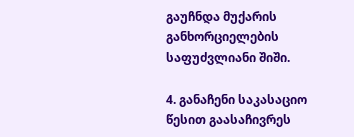გაუჩნდა მუქარის განხორციელების საფუძვლიანი შიში.

4. განაჩენი საკასაციო წესით გაასაჩივრეს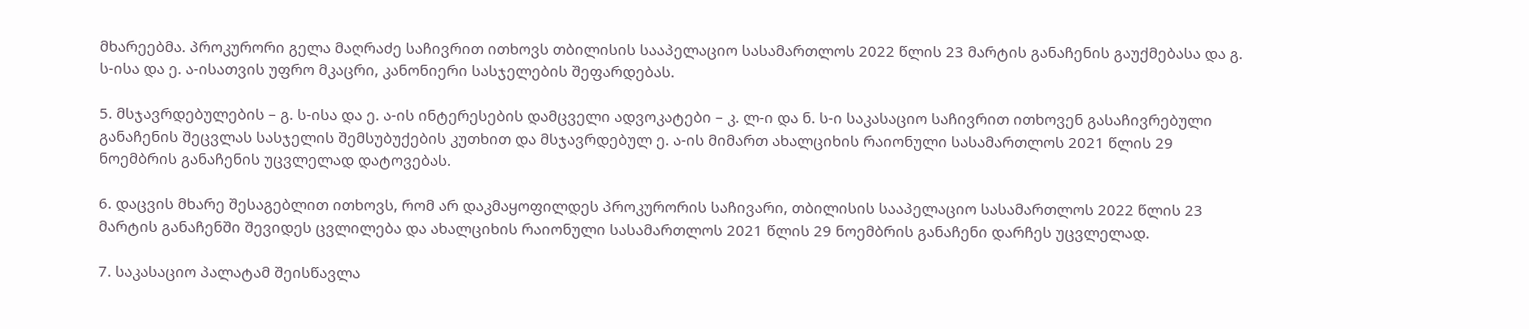მხარეებმა. პროკურორი გელა მაღრაძე საჩივრით ითხოვს თბილისის სააპელაციო სასამართლოს 2022 წლის 23 მარტის განაჩენის გაუქმებასა და გ. ს-ისა და ე. ა-ისათვის უფრო მკაცრი, კანონიერი სასჯელების შეფარდებას.

5. მსჯავრდებულების – გ. ს-ისა და ე. ა-ის ინტერესების დამცველი ადვოკატები – კ. ლ-ი და ნ. ს-ი საკასაციო საჩივრით ითხოვენ გასაჩივრებული განაჩენის შეცვლას სასჯელის შემსუბუქების კუთხით და მსჯავრდებულ ე. ა-ის მიმართ ახალციხის რაიონული სასამართლოს 2021 წლის 29 ნოემბრის განაჩენის უცვლელად დატოვებას.

6. დაცვის მხარე შესაგებლით ითხოვს, რომ არ დაკმაყოფილდეს პროკურორის საჩივარი, თბილისის სააპელაციო სასამართლოს 2022 წლის 23 მარტის განაჩენში შევიდეს ცვლილება და ახალციხის რაიონული სასამართლოს 2021 წლის 29 ნოემბრის განაჩენი დარჩეს უცვლელად.

7. საკასაციო პალატამ შეისწავლა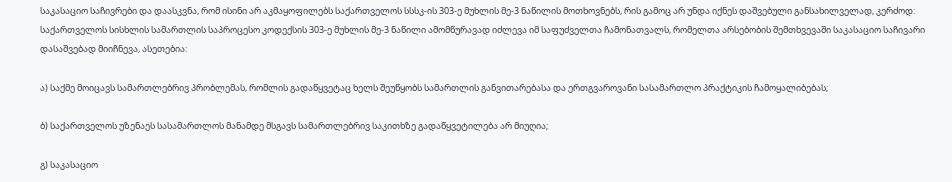საკასაციო საჩივრები და დაასკვნა, რომ ისინი არ აკმაყოფილებს საქართველოს სსსკ-ის 303-ე მუხლის მე-3 ნაწილის მოთხოვნებს, რის გამოც არ უნდა იქნეს დაშვებული განსახილველად, კერძოდ: საქართველოს სისხლის სამართლის საპროცესო კოდექსის 303-ე მუხლის მე-3 ნაწილი ამომწურავად იძლევა იმ საფუძველთა ჩამონათვალს, რომელთა არსებობის შემთხვევაში საკასაციო საჩივარი დასაშვებად მიიჩნევა, ასეთებია:

ა) საქმე მოიცავს სამართლებრივ პრობლემას, რომლის გადაწყვეტაც ხელს შეუწყობს სამართლის განვითარებასა და ერთგვაროვანი სასამართლო პრაქტიკის ჩამოყალიბებას;

ბ) საქართველოს უზენაეს სასამართლოს მანამდე მსგავს სამართლებრივ საკითხზე გადაწყვეტილება არ მიუღია;

გ) საკასაციო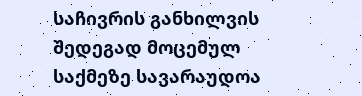საჩივრის განხილვის შედეგად მოცემულ საქმეზე სავარაუდოა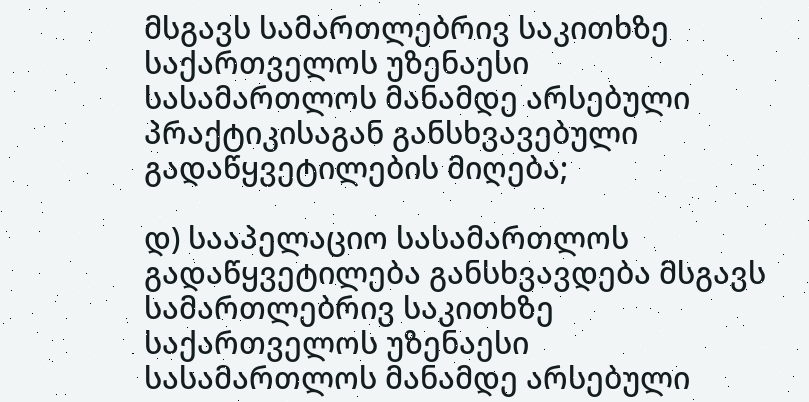მსგავს სამართლებრივ საკითხზე საქართველოს უზენაესი სასამართლოს მანამდე არსებული პრაქტიკისაგან განსხვავებული გადაწყვეტილების მიღება;

დ) სააპელაციო სასამართლოს გადაწყვეტილება განსხვავდება მსგავს სამართლებრივ საკითხზე საქართველოს უზენაესი სასამართლოს მანამდე არსებული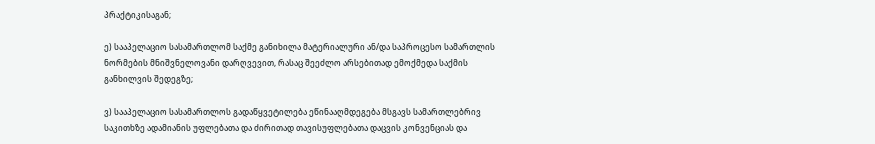პრაქტიკისაგან;

ე) სააპელაციო სასამართლომ საქმე განიხილა მატერიალური ან/და საპროცესო სამართლის ნორმების მნიშვნელოვანი დარღვევით, რასაც შეეძლო არსებითად ემოქმედა საქმის განხილვის შედეგზე;

ვ) სააპელაციო სასამართლოს გადაწყვეტილება ეწინააღმდეგება მსგავს სამართლებრივ საკითხზე ადამიანის უფლებათა და ძირითად თავისუფლებათა დაცვის კონვენციას და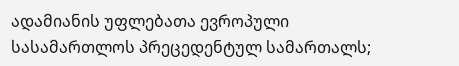ადამიანის უფლებათა ევროპული სასამართლოს პრეცედენტულ სამართალს;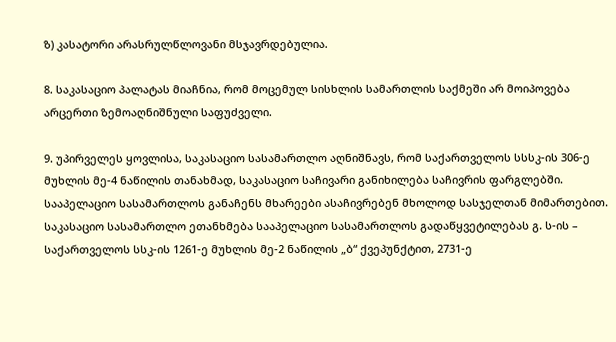ზ) კასატორი არასრულწლოვანი მსჯავრდებულია.

8. საკასაციო პალატას მიაჩნია, რომ მოცემულ სისხლის სამართლის საქმეში არ მოიპოვება არცერთი ზემოაღნიშნული საფუძველი.

9. უპირველეს ყოვლისა, საკასაციო სასამართლო აღნიშნავს, რომ საქართველოს სსსკ-ის 306-ე მუხლის მე-4 ნაწილის თანახმად, საკასაციო საჩივარი განიხილება საჩივრის ფარგლებში. სააპელაციო სასამართლოს განაჩენს მხარეები ასაჩივრებენ მხოლოდ სასჯელთან მიმართებით. საკასაციო სასამართლო ეთანხმება სააპელაციო სასამართლოს გადაწყვეტილებას გ. ს-ის – საქართველოს სსკ-ის 1261-ე მუხლის მე-2 ნაწილის „ბ“ ქვეპუნქტით, 2731-ე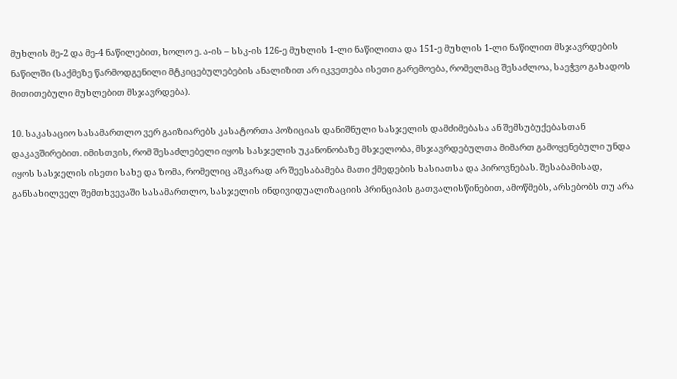მუხლის მე-2 და მე-4 ნაწილებით, ხოლო ე. ა-ის – სსკ-ის 126-ე მუხლის 1-ლი ნაწილითა და 151-ე მუხლის 1-ლი ნაწილით მსჯავრდების ნაწილში (საქმეზე წარმოდგენილი მტკიცებულებების ანალიზით არ იკვეთება ისეთი გარემოება, რომელმაც შესაძლოა, საეჭვო გახადოს მითითებული მუხლებით მსჯავრდება).

10. საკასაციო სასამართლო ვერ გაიზიარებს კასატორთა პოზიციას დანიშნული სასჯელის დამძიმებასა ან შემსუბუქებასთან დაკავშირებით. იმისთვის, რომ შესაძლებელი იყოს სასჯელის უკანონობაზე მსჯელობა, მსჯავრდებულთა მიმართ გამოყენებული უნდა იყოს სასჯელის ისეთი სახე და ზომა, რომელიც აშკარად არ შეესაბამება მათი ქმედების ხასიათსა და პიროვნებას. შესაბამისად, განსახილველ შემთხვევაში სასამართლო, სასჯელის ინდივიდუალიზაციის პრინციპის გათვალისწინებით, ამოწმებს, არსებობს თუ არა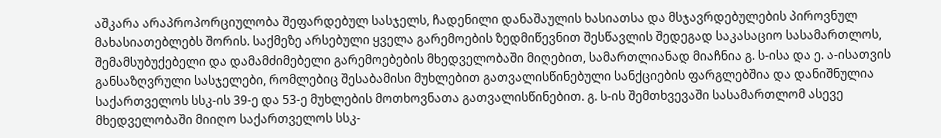აშკარა არაპროპორციულობა შეფარდებულ სასჯელს, ჩადენილი დანაშაულის ხასიათსა და მსჯავრდებულების პიროვნულ მახასიათებლებს შორის. საქმეზე არსებული ყველა გარემოების ზედმიწევნით შესწავლის შედეგად საკასაციო სასამართლოს, შემამსუბუქებელი და დამამძიმებელი გარემოებების მხედველობაში მიღებით, სამართლიანად მიაჩნია გ. ს-ისა და ე. ა-ისათვის განსაზღვრული სასჯელები, რომლებიც შესაბამისი მუხლებით გათვალისწინებული სანქციების ფარგლებშია და დანიშნულია საქართველოს სსკ-ის 39-ე და 53-ე მუხლების მოთხოვნათა გათვალისწინებით. გ. ს-ის შემთხვევაში სასამართლომ ასევე მხედველობაში მიიღო საქართველოს სსკ-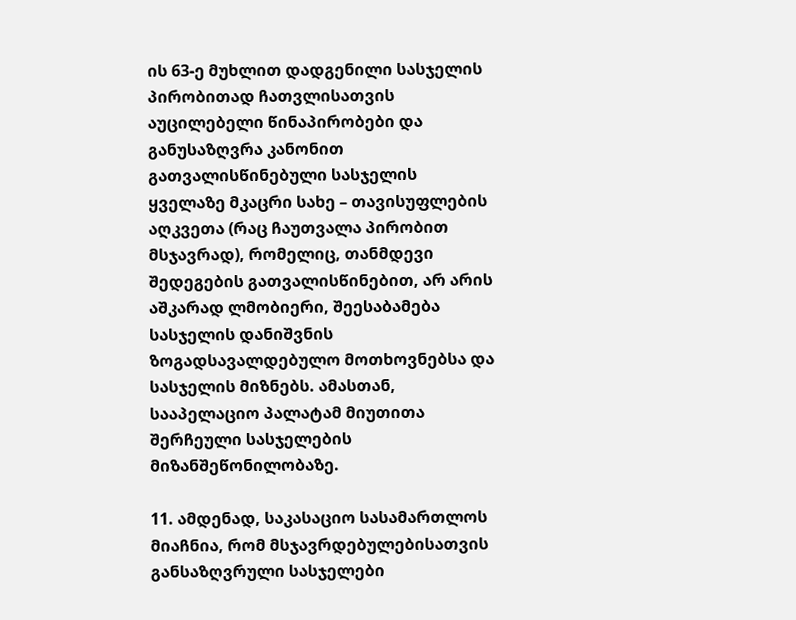ის 63-ე მუხლით დადგენილი სასჯელის პირობითად ჩათვლისათვის აუცილებელი წინაპირობები და განუსაზღვრა კანონით გათვალისწინებული სასჯელის ყველაზე მკაცრი სახე – თავისუფლების აღკვეთა (რაც ჩაუთვალა პირობით მსჯავრად), რომელიც, თანმდევი შედეგების გათვალისწინებით, არ არის აშკარად ლმობიერი, შეესაბამება სასჯელის დანიშვნის ზოგადსავალდებულო მოთხოვნებსა და სასჯელის მიზნებს. ამასთან, სააპელაციო პალატამ მიუთითა შერჩეული სასჯელების მიზანშეწონილობაზე.

11. ამდენად, საკასაციო სასამართლოს მიაჩნია, რომ მსჯავრდებულებისათვის განსაზღვრული სასჯელები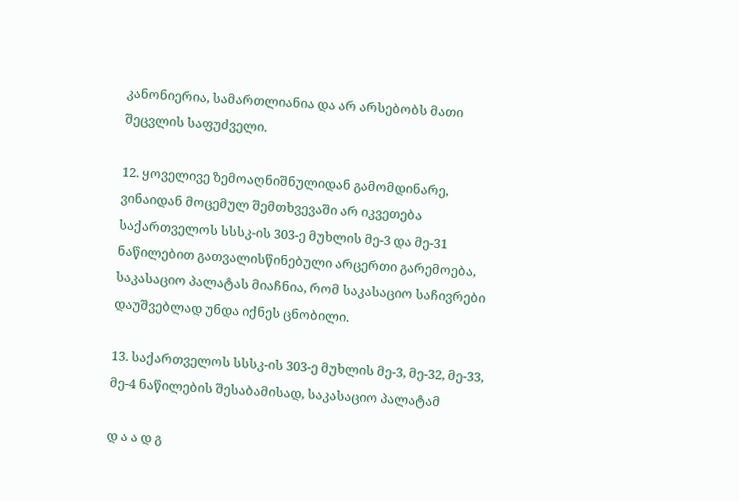კანონიერია, სამართლიანია და არ არსებობს მათი შეცვლის საფუძველი.

12. ყოველივე ზემოაღნიშნულიდან გამომდინარე, ვინაიდან მოცემულ შემთხვევაში არ იკვეთება საქართველოს სსსკ-ის 303-ე მუხლის მე-3 და მე-31 ნაწილებით გათვალისწინებული არცერთი გარემოება, საკასაციო პალატას მიაჩნია, რომ საკასაციო საჩივრები დაუშვებლად უნდა იქნეს ცნობილი.

13. საქართველოს სსსკ-ის 303-ე მუხლის მე-3, მე-32, მე-33, მე-4 ნაწილების შესაბამისად, საკასაციო პალატამ

დ ა ა დ გ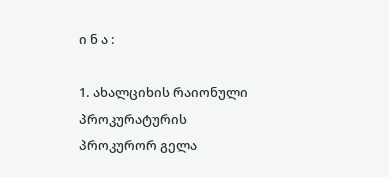ი ნ ა :

1. ახალციხის რაიონული პროკურატურის პროკურორ გელა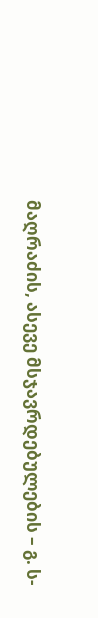მაღრაძის, ასევე მსჯავრდებულების – გ. ს-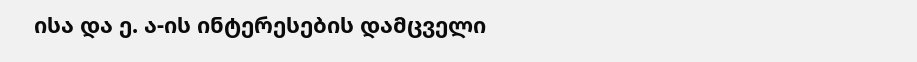ისა და ე. ა-ის ინტერესების დამცველი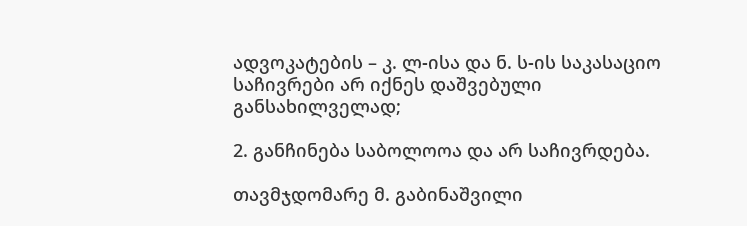ადვოკატების – კ. ლ-ისა და ნ. ს-ის საკასაციო საჩივრები არ იქნეს დაშვებული განსახილველად;

2. განჩინება საბოლოოა და არ საჩივრდება.

თავმჯდომარე მ. გაბინაშვილი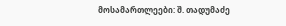მოსამართლეები: შ. თადუმაძე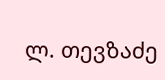ლ. თევზაძე